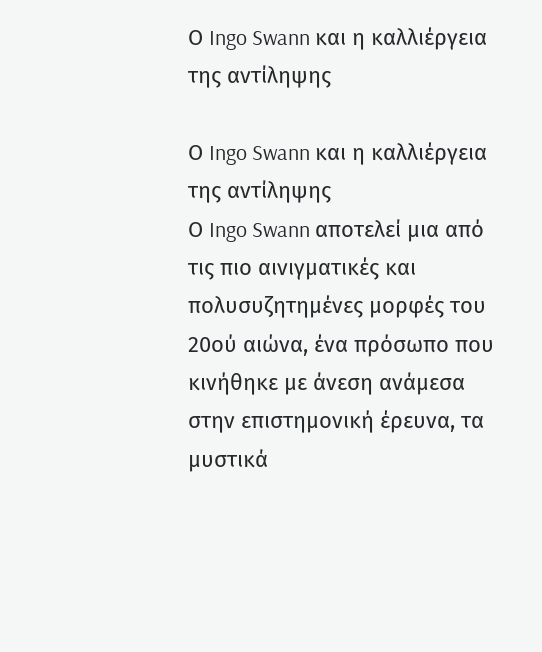Ο Ingo Swann και η καλλιέργεια της αντίληψης

Ο Ingo Swann και η καλλιέργεια της αντίληψης
Ο Ingo Swann αποτελεί μια από τις πιο αινιγματικές και πολυσυζητημένες μορφές του 20ού αιώνα, ένα πρόσωπο που κινήθηκε με άνεση ανάμεσα στην επιστημονική έρευνα, τα μυστικά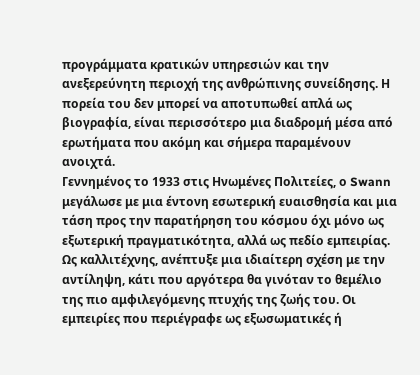προγράμματα κρατικών υπηρεσιών και την ανεξερεύνητη περιοχή της ανθρώπινης συνείδησης. Η πορεία του δεν μπορεί να αποτυπωθεί απλά ως βιογραφία, είναι περισσότερο μια διαδρομή μέσα από ερωτήματα που ακόμη και σήμερα παραμένουν ανοιχτά.
Γεννημένος το 1933 στις Ηνωμένες Πολιτείες, ο Swann μεγάλωσε με μια έντονη εσωτερική ευαισθησία και μια τάση προς την παρατήρηση του κόσμου όχι μόνο ως εξωτερική πραγματικότητα, αλλά ως πεδίο εμπειρίας. Ως καλλιτέχνης, ανέπτυξε μια ιδιαίτερη σχέση με την αντίληψη, κάτι που αργότερα θα γινόταν το θεμέλιο της πιο αμφιλεγόμενης πτυχής της ζωής του. Οι εμπειρίες που περιέγραφε ως εξωσωματικές ή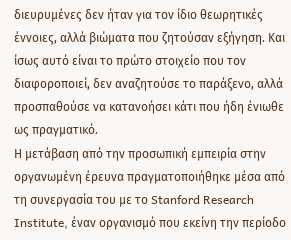διευρυμένες δεν ήταν για τον ίδιο θεωρητικές έννοιες, αλλά βιώματα που ζητούσαν εξήγηση. Και ίσως αυτό είναι το πρώτο στοιχείο που τον διαφοροποιεί, δεν αναζητούσε το παράξενο, αλλά προσπαθούσε να κατανοήσει κάτι που ήδη ένιωθε ως πραγματικό.
Η μετάβαση από την προσωπική εμπειρία στην οργανωμένη έρευνα πραγματοποιήθηκε μέσα από τη συνεργασία του με το Stanford Research Institute, έναν οργανισμό που εκείνη την περίοδο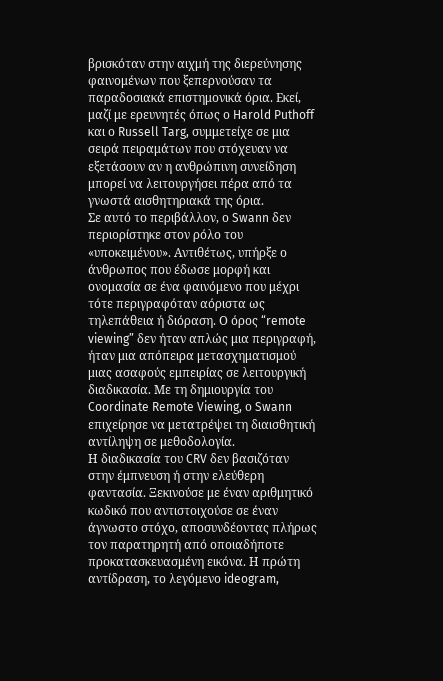βρισκόταν στην αιχμή της διερεύνησης φαινομένων που ξεπερνούσαν τα παραδοσιακά επιστημονικά όρια. Εκεί, μαζί με ερευνητές όπως ο Harold Puthoff και ο Russell Targ, συμμετείχε σε μια σειρά πειραμάτων που στόχευαν να εξετάσουν αν η ανθρώπινη συνείδηση μπορεί να λειτουργήσει πέρα από τα γνωστά αισθητηριακά της όρια.
Σε αυτό το περιβάλλον, ο Swann δεν περιορίστηκε στον ρόλο του «υποκειμένου». Αντιθέτως, υπήρξε ο άνθρωπος που έδωσε μορφή και ονομασία σε ένα φαινόμενο που μέχρι τότε περιγραφόταν αόριστα ως τηλεπάθεια ή διόραση. Ο όρος “remote viewing” δεν ήταν απλώς μια περιγραφή, ήταν μια απόπειρα μετασχηματισμού μιας ασαφούς εμπειρίας σε λειτουργική διαδικασία. Με τη δημιουργία του Coordinate Remote Viewing, ο Swann επιχείρησε να μετατρέψει τη διαισθητική αντίληψη σε μεθοδολογία.
Η διαδικασία του CRV δεν βασιζόταν στην έμπνευση ή στην ελεύθερη φαντασία. Ξεκινούσε με έναν αριθμητικό κωδικό που αντιστοιχούσε σε έναν άγνωστο στόχο, αποσυνδέοντας πλήρως τον παρατηρητή από οποιαδήποτε προκατασκευασμένη εικόνα. Η πρώτη αντίδραση, το λεγόμενο ideogram,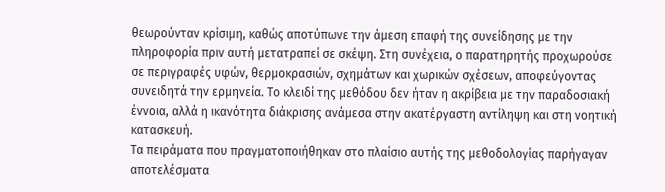θεωρούνταν κρίσιμη, καθώς αποτύπωνε την άμεση επαφή της συνείδησης με την πληροφορία πριν αυτή μετατραπεί σε σκέψη. Στη συνέχεια, ο παρατηρητής προχωρούσε σε περιγραφές υφών, θερμοκρασιών, σχημάτων και χωρικών σχέσεων, αποφεύγοντας συνειδητά την ερμηνεία. Το κλειδί της μεθόδου δεν ήταν η ακρίβεια με την παραδοσιακή έννοια, αλλά η ικανότητα διάκρισης ανάμεσα στην ακατέργαστη αντίληψη και στη νοητική κατασκευή.
Τα πειράματα που πραγματοποιήθηκαν στο πλαίσιο αυτής της μεθοδολογίας παρήγαγαν αποτελέσματα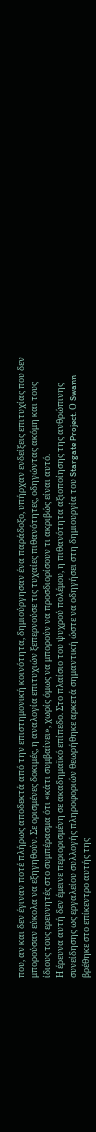που, αν και δεν έγιναν ποτέ πλήρως αποδεκτά από την επιστημονική κοινότητα, δημιούργησαν ένα παράδοξο, υπήρχαν ενδείξεις επιτυχίας που δεν μπορούσαν εύκολα να εξηγηθούν. Σε ορισμένες δοκιμές, η αναλογία επιτυχιών ξεπερνούσε τις τυχαίες πιθανότητες, οδηγώντας ακόμη και τους ίδιους τους ερευνητές στο συμπέρασμα ότι «κάτι συμβαίνει», χωρίς όμως να μπορούν να προσδιορίσουν τι ακριβώς είναι αυτό.
Η έρευνα αυτή δεν έμεινε περιορισμένη σε ακαδημαϊκό επίπεδο. Στο πλαίσιο του ψυχρού πολέμου, η πιθανότητα αξιοποίησης της ανθρώπινης συνείδησης ως εργαλείου συλλογής πληροφοριών θεωρήθηκε αρκετά σημαντική ώστε να οδηγήσει στη δημιουργία του Stargate Project. Ο Swann βρέθηκε στο επίκεντρο αυτής της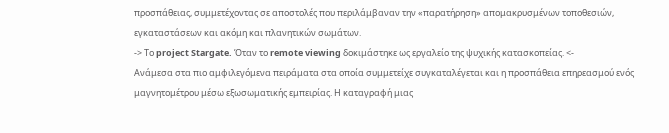προσπάθειας, συμμετέχοντας σε αποστολές που περιλάμβαναν την «παρατήρηση» απομακρυσμένων τοποθεσιών, εγκαταστάσεων και ακόμη και πλανητικών σωμάτων.
-> Το project Stargate. Όταν το remote viewing δοκιμάστηκε ως εργαλείο της ψυχικής κατασκοπείας. <-
Ανάμεσα στα πιο αμφιλεγόμενα πειράματα στα οποία συμμετείχε συγκαταλέγεται και η προσπάθεια επηρεασμού ενός μαγνητομέτρου μέσω εξωσωματικής εμπειρίας. Η καταγραφή μιας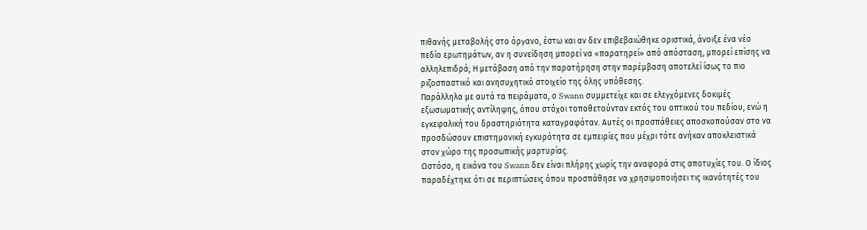πιθανής μεταβολής στο όργανο, έστω και αν δεν επιβεβαιώθηκε οριστικά, άνοιξε ένα νέο πεδίο ερωτημάτων, αν η συνείδηση μπορεί να «παρατηρεί» από απόσταση, μπορεί επίσης να αλληλεπιδρά; Η μετάβαση από την παρατήρηση στην παρέμβαση αποτελεί ίσως το πιο ριζοσπαστικό και ανησυχητικό στοιχείο της όλης υπόθεσης.
Παράλληλα με αυτά τα πειράματα, ο Swann συμμετείχε και σε ελεγχόμενες δοκιμές εξωσωματικής αντίληψης, όπου στόχοι τοποθετούνταν εκτός του οπτικού του πεδίου, ενώ η εγκεφαλική του δραστηριότητα καταγραφόταν. Αυτές οι προσπάθειες αποσκοπούσαν στο να προσδώσουν επιστημονική εγκυρότητα σε εμπειρίες που μέχρι τότε ανήκαν αποκλειστικά στον χώρο της προσωπικής μαρτυρίας.
Ωστόσο, η εικόνα του Swann δεν είναι πλήρης χωρίς την αναφορά στις αποτυχίες του. Ο ίδιος παραδέχτηκε ότι σε περιπτώσεις όπου προσπάθησε να χρησιμοποιήσει τις ικανότητές του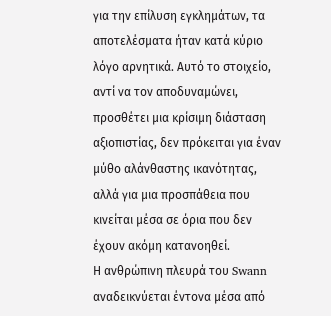για την επίλυση εγκλημάτων, τα αποτελέσματα ήταν κατά κύριο λόγο αρνητικά. Αυτό το στοιχείο, αντί να τον αποδυναμώνει, προσθέτει μια κρίσιμη διάσταση αξιοπιστίας, δεν πρόκειται για έναν μύθο αλάνθαστης ικανότητας, αλλά για μια προσπάθεια που κινείται μέσα σε όρια που δεν έχουν ακόμη κατανοηθεί.
Η ανθρώπινη πλευρά του Swann αναδεικνύεται έντονα μέσα από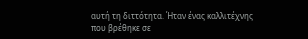αυτή τη διττότητα. Ήταν ένας καλλιτέχνης που βρέθηκε σε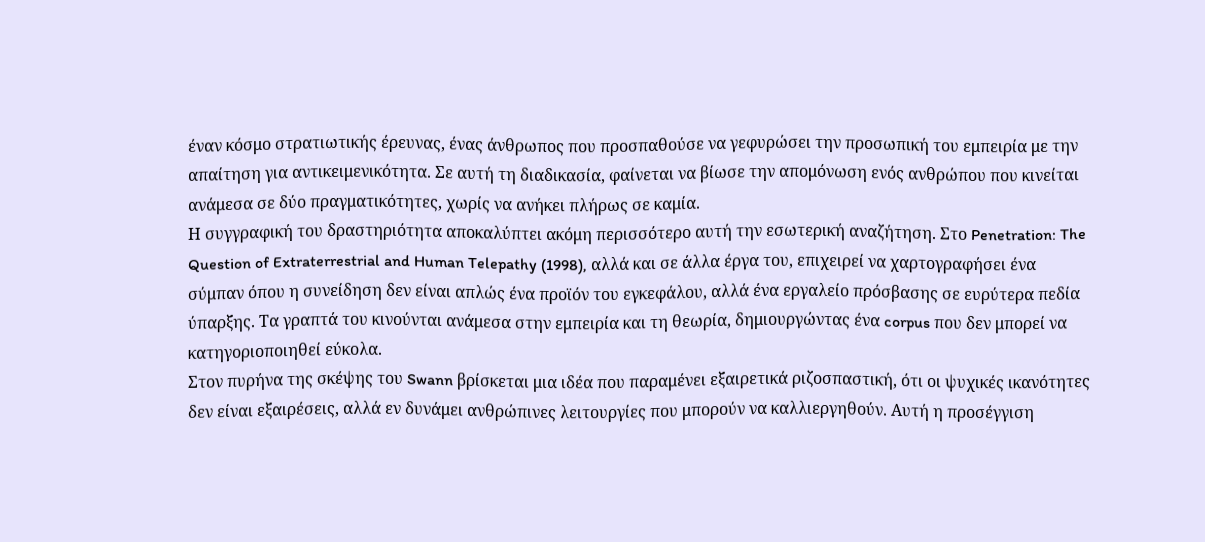έναν κόσμο στρατιωτικής έρευνας, ένας άνθρωπος που προσπαθούσε να γεφυρώσει την προσωπική του εμπειρία με την απαίτηση για αντικειμενικότητα. Σε αυτή τη διαδικασία, φαίνεται να βίωσε την απομόνωση ενός ανθρώπου που κινείται ανάμεσα σε δύο πραγματικότητες, χωρίς να ανήκει πλήρως σε καμία.
Η συγγραφική του δραστηριότητα αποκαλύπτει ακόμη περισσότερο αυτή την εσωτερική αναζήτηση. Στο Penetration: The Question of Extraterrestrial and Human Telepathy (1998), αλλά και σε άλλα έργα του, επιχειρεί να χαρτογραφήσει ένα σύμπαν όπου η συνείδηση δεν είναι απλώς ένα προϊόν του εγκεφάλου, αλλά ένα εργαλείο πρόσβασης σε ευρύτερα πεδία ύπαρξης. Τα γραπτά του κινούνται ανάμεσα στην εμπειρία και τη θεωρία, δημιουργώντας ένα corpus που δεν μπορεί να κατηγοριοποιηθεί εύκολα.
Στον πυρήνα της σκέψης του Swann βρίσκεται μια ιδέα που παραμένει εξαιρετικά ριζοσπαστική, ότι οι ψυχικές ικανότητες δεν είναι εξαιρέσεις, αλλά εν δυνάμει ανθρώπινες λειτουργίες που μπορούν να καλλιεργηθούν. Αυτή η προσέγγιση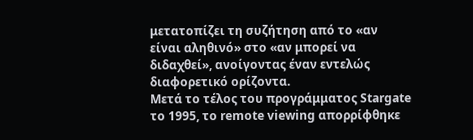μετατοπίζει τη συζήτηση από το «αν είναι αληθινό» στο «αν μπορεί να διδαχθεί», ανοίγοντας έναν εντελώς διαφορετικό ορίζοντα.
Μετά το τέλος του προγράμματος Stargate το 1995, το remote viewing απορρίφθηκε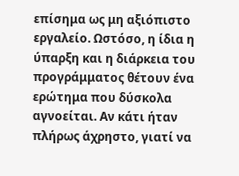επίσημα ως μη αξιόπιστο εργαλείο. Ωστόσο, η ίδια η ύπαρξη και η διάρκεια του προγράμματος θέτουν ένα ερώτημα που δύσκολα αγνοείται. Αν κάτι ήταν πλήρως άχρηστο, γιατί να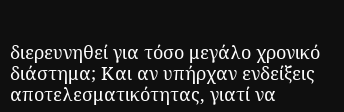διερευνηθεί για τόσο μεγάλο χρονικό διάστημα; Και αν υπήρχαν ενδείξεις αποτελεσματικότητας, γιατί να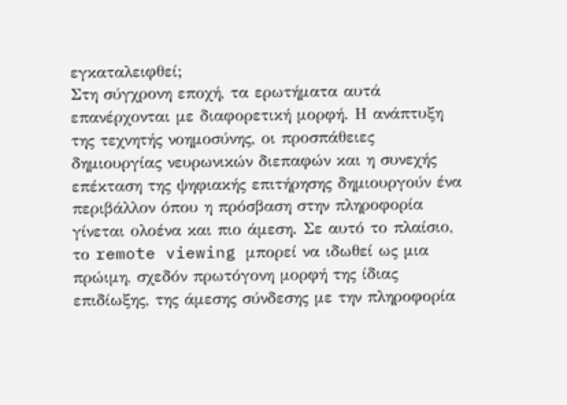εγκαταλειφθεί;
Στη σύγχρονη εποχή, τα ερωτήματα αυτά επανέρχονται με διαφορετική μορφή. Η ανάπτυξη της τεχνητής νοημοσύνης, οι προσπάθειες δημιουργίας νευρωνικών διεπαφών και η συνεχής επέκταση της ψηφιακής επιτήρησης δημιουργούν ένα περιβάλλον όπου η πρόσβαση στην πληροφορία γίνεται ολοένα και πιο άμεση. Σε αυτό το πλαίσιο, το remote viewing μπορεί να ιδωθεί ως μια πρώιμη, σχεδόν πρωτόγονη μορφή της ίδιας επιδίωξης, της άμεσης σύνδεσης με την πληροφορία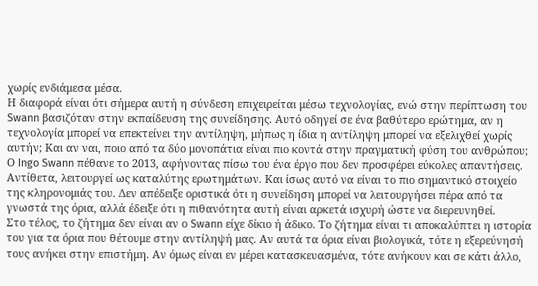χωρίς ενδιάμεσα μέσα.
Η διαφορά είναι ότι σήμερα αυτή η σύνδεση επιχειρείται μέσω τεχνολογίας, ενώ στην περίπτωση του Swann βασιζόταν στην εκπαίδευση της συνείδησης. Αυτό οδηγεί σε ένα βαθύτερο ερώτημα, αν η τεχνολογία μπορεί να επεκτείνει την αντίληψη, μήπως η ίδια η αντίληψη μπορεί να εξελιχθεί χωρίς αυτήν; Και αν ναι, ποιο από τα δύο μονοπάτια είναι πιο κοντά στην πραγματική φύση του ανθρώπου;
Ο Ingo Swann πέθανε το 2013, αφήνοντας πίσω του ένα έργο που δεν προσφέρει εύκολες απαντήσεις. Αντίθετα, λειτουργεί ως καταλύτης ερωτημάτων. Και ίσως αυτό να είναι το πιο σημαντικό στοιχείο της κληρονομιάς του. Δεν απέδειξε οριστικά ότι η συνείδηση μπορεί να λειτουργήσει πέρα από τα γνωστά της όρια, αλλά έδειξε ότι η πιθανότητα αυτή είναι αρκετά ισχυρή ώστε να διερευνηθεί.
Στο τέλος, το ζήτημα δεν είναι αν ο Swann είχε δίκιο ή άδικο. Το ζήτημα είναι τι αποκαλύπτει η ιστορία του για τα όρια που θέτουμε στην αντίληψή μας. Αν αυτά τα όρια είναι βιολογικά, τότε η εξερεύνησή τους ανήκει στην επιστήμη. Αν όμως είναι εν μέρει κατασκευασμένα, τότε ανήκουν και σε κάτι άλλο,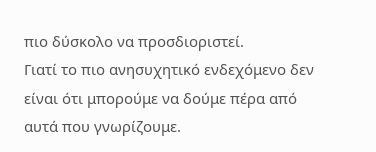πιο δύσκολο να προσδιοριστεί.
Γιατί το πιο ανησυχητικό ενδεχόμενο δεν είναι ότι μπορούμε να δούμε πέρα από αυτά που γνωρίζουμε.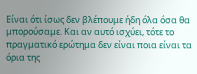Είναι ότι ίσως δεν βλέπουμε ήδη όλα όσα θα μπορούσαμε. Και αν αυτό ισχύει, τότε το πραγματικό ερώτημα δεν είναι ποια είναι τα όρια της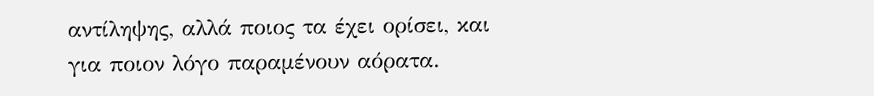αντίληψης, αλλά ποιος τα έχει ορίσει, και για ποιον λόγο παραμένουν αόρατα.